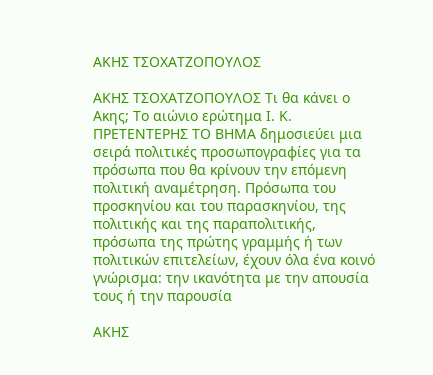ΑΚΗΣ ΤΣΟΧΑΤΖΟΠΟΥΛΟΣ

ΑΚΗΣ ΤΣΟΧΑΤΖΟΠΟΥΛΟΣ Τι θα κάνει ο Ακης; Το αιώνιο ερώτημα Ι. Κ. ΠΡΕΤΕΝΤΕΡΗΣ ΤΟ ΒΗΜΑ δημοσιεύει μια σειρά πολιτικές προσωπογραφίες για τα πρόσωπα που θα κρίνουν την επόμενη πολιτική αναμέτρηση. Πρόσωπα του προσκηνίου και του παρασκηνίου, της πολιτικής και της παραπολιτικής, πρόσωπα της πρώτης γραμμής ή των πολιτικών επιτελείων, έχουν όλα ένα κοινό γνώρισμα: την ικανότητα με την απουσία τους ή την παρουσία

ΑΚΗΣ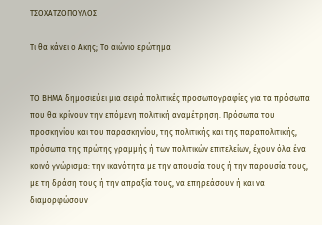ΤΣΟΧΑΤΖΟΠΟΥΛΟΣ

Τι θα κάνει ο Ακης; Το αιώνιο ερώτημα


ΤΟ ΒΗΜΑ δημοσιεύει μια σειρά πολιτικές προσωπογραφίες για τα πρόσωπα που θα κρίνουν την επόμενη πολιτική αναμέτρηση. Πρόσωπα του προσκηνίου και του παρασκηνίου, της πολιτικής και της παραπολιτικής, πρόσωπα της πρώτης γραμμής ή των πολιτικών επιτελείων, έχουν όλα ένα κοινό γνώρισμα: την ικανότητα με την απουσία τους ή την παρουσία τους, με τη δράση τους ή την απραξία τους, να επηρεάσουν ή και να διαμορφώσουν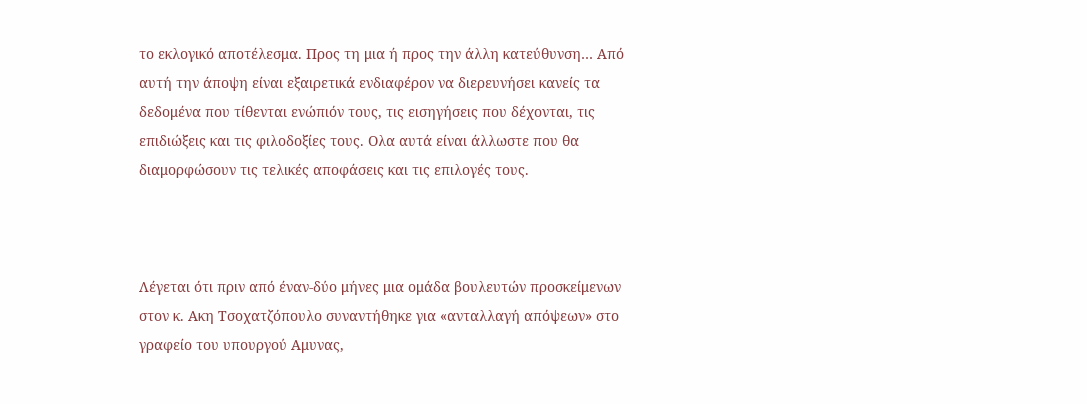το εκλογικό αποτέλεσμα. Προς τη μια ή προς την άλλη κατεύθυνση… Από αυτή την άποψη είναι εξαιρετικά ενδιαφέρον να διερευνήσει κανείς τα δεδομένα που τίθενται ενώπιόν τους, τις εισηγήσεις που δέχονται, τις επιδιώξεις και τις φιλοδοξίες τους. Ολα αυτά είναι άλλωστε που θα διαμορφώσουν τις τελικές αποφάσεις και τις επιλογές τους.



Λέγεται ότι πριν από έναν-δύο μήνες μια ομάδα βουλευτών προσκείμενων στον κ. Ακη Τσοχατζόπουλο συναντήθηκε για «ανταλλαγή απόψεων» στο γραφείο του υπουργού Αμυνας,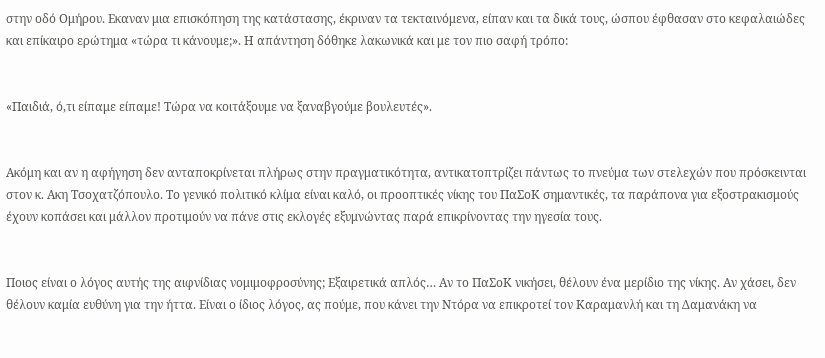στην οδό Ομήρου. Εκαναν μια επισκόπηση της κατάστασης, έκριναν τα τεκταινόμενα, είπαν και τα δικά τους, ώσπου έφθασαν στο κεφαλαιώδες και επίκαιρο ερώτημα «τώρα τι κάνουμε;». Η απάντηση δόθηκε λακωνικά και με τον πιο σαφή τρόπο:


«Παιδιά, ό,τι είπαμε είπαμε! Τώρα να κοιτάξουμε να ξαναβγούμε βουλευτές».


Ακόμη και αν η αφήγηση δεν ανταποκρίνεται πλήρως στην πραγματικότητα, αντικατοπτρίζει πάντως το πνεύμα των στελεχών που πρόσκεινται στον κ. Ακη Τσοχατζόπουλο. Το γενικό πολιτικό κλίμα είναι καλό, οι προοπτικές νίκης του ΠαΣοΚ σημαντικές, τα παράπονα για εξοστρακισμούς έχουν κοπάσει και μάλλον προτιμούν να πάνε στις εκλογές εξυμνώντας παρά επικρίνοντας την ηγεσία τους.


Ποιος είναι ο λόγος αυτής της αιφνίδιας νομιμοφροσύνης; Εξαιρετικά απλός… Αν το ΠαΣοΚ νικήσει, θέλουν ένα μερίδιο της νίκης. Αν χάσει, δεν θέλουν καμία ευθύνη για την ήττα. Είναι ο ίδιος λόγος, ας πούμε, που κάνει την Ντόρα να επικροτεί τον Καραμανλή και τη Δαμανάκη να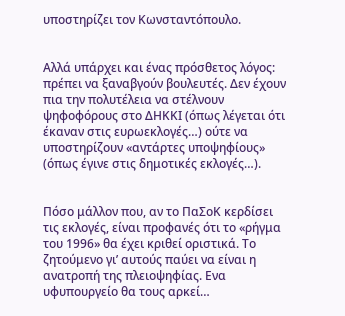υποστηρίζει τον Κωνσταντόπουλο.


Αλλά υπάρχει και ένας πρόσθετος λόγος: πρέπει να ξαναβγούν βουλευτές. Δεν έχουν πια την πολυτέλεια να στέλνουν ψηφοφόρους στο ΔΗΚΚΙ (όπως λέγεται ότι έκαναν στις ευρωεκλογές…) ούτε να υποστηρίζουν «αντάρτες υποψηφίους» (όπως έγινε στις δημοτικές εκλογές…).


Πόσο μάλλον που, αν το ΠαΣοΚ κερδίσει τις εκλογές, είναι προφανές ότι το «ρήγμα του 1996» θα έχει κριθεί οριστικά. Το ζητούμενο γι’ αυτούς παύει να είναι η ανατροπή της πλειοψηφίας. Ενα υφυπουργείο θα τους αρκεί…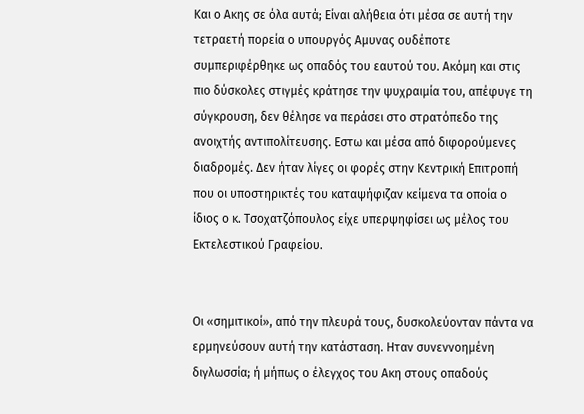Και ο Ακης σε όλα αυτά; Είναι αλήθεια ότι μέσα σε αυτή την τετραετή πορεία ο υπουργός Αμυνας ουδέποτε συμπεριφέρθηκε ως οπαδός του εαυτού του. Ακόμη και στις πιο δύσκολες στιγμές κράτησε την ψυχραιμία του, απέφυγε τη σύγκρουση, δεν θέλησε να περάσει στο στρατόπεδο της ανοιχτής αντιπολίτευσης. Εστω και μέσα από διφορούμενες διαδρομές. Δεν ήταν λίγες οι φορές στην Κεντρική Επιτροπή που οι υποστηρικτές του καταψήφιζαν κείμενα τα οποία ο ίδιος ο κ. Τσοχατζόπουλος είχε υπερψηφίσει ως μέλος του Εκτελεστικού Γραφείου.


Οι «σημιτικοί», από την πλευρά τους, δυσκολεύονταν πάντα να ερμηνεύσουν αυτή την κατάσταση. Ηταν συνεννοημένη διγλωσσία; ή μήπως ο έλεγχος του Ακη στους οπαδούς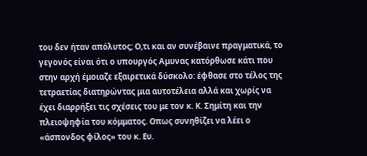του δεν ήταν απόλυτος; Ο,τι και αν συνέβαινε πραγματικά, το γεγονός είναι ότι ο υπουργός Αμυνας κατόρθωσε κάτι που στην αρχή έμοιαζε εξαιρετικά δύσκολο: έφθασε στο τέλος της τετραετίας διατηρώντας μια αυτοτέλεια αλλά και χωρίς να έχει διαρρήξει τις σχέσεις του με τον κ. Κ. Σημίτη και την πλειοψηφία του κόμματος. Οπως συνηθίζει να λέει ο «άσπονδος φίλος» του κ. Ευ.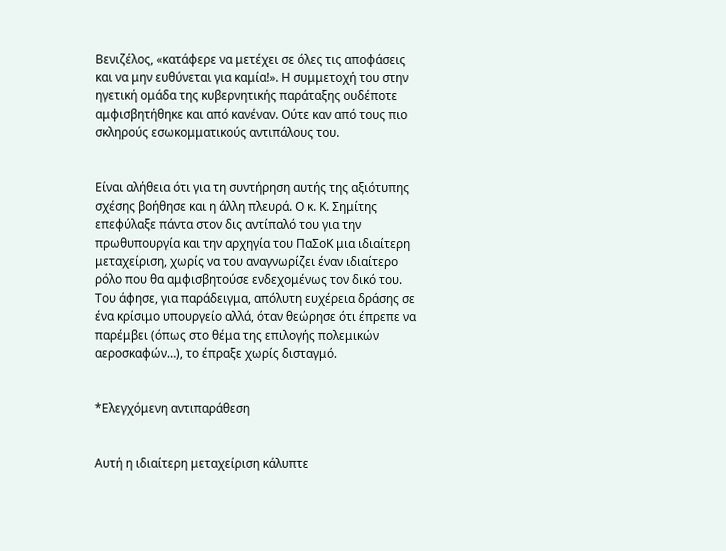Βενιζέλος, «κατάφερε να μετέχει σε όλες τις αποφάσεις και να μην ευθύνεται για καμία!». Η συμμετοχή του στην ηγετική ομάδα της κυβερνητικής παράταξης ουδέποτε αμφισβητήθηκε και από κανέναν. Ούτε καν από τους πιο σκληρούς εσωκομματικούς αντιπάλους του.


Είναι αλήθεια ότι για τη συντήρηση αυτής της αξιότυπης σχέσης βοήθησε και η άλλη πλευρά. Ο κ. Κ. Σημίτης επεφύλαξε πάντα στον δις αντίπαλό του για την πρωθυπουργία και την αρχηγία του ΠαΣοΚ μια ιδιαίτερη μεταχείριση, χωρίς να του αναγνωρίζει έναν ιδιαίτερο ρόλο που θα αμφισβητούσε ενδεχομένως τον δικό του. Του άφησε, για παράδειγμα, απόλυτη ευχέρεια δράσης σε ένα κρίσιμο υπουργείο αλλά, όταν θεώρησε ότι έπρεπε να παρέμβει (όπως στο θέμα της επιλογής πολεμικών αεροσκαφών…), το έπραξε χωρίς δισταγμό.


*Ελεγχόμενη αντιπαράθεση


Αυτή η ιδιαίτερη μεταχείριση κάλυπτε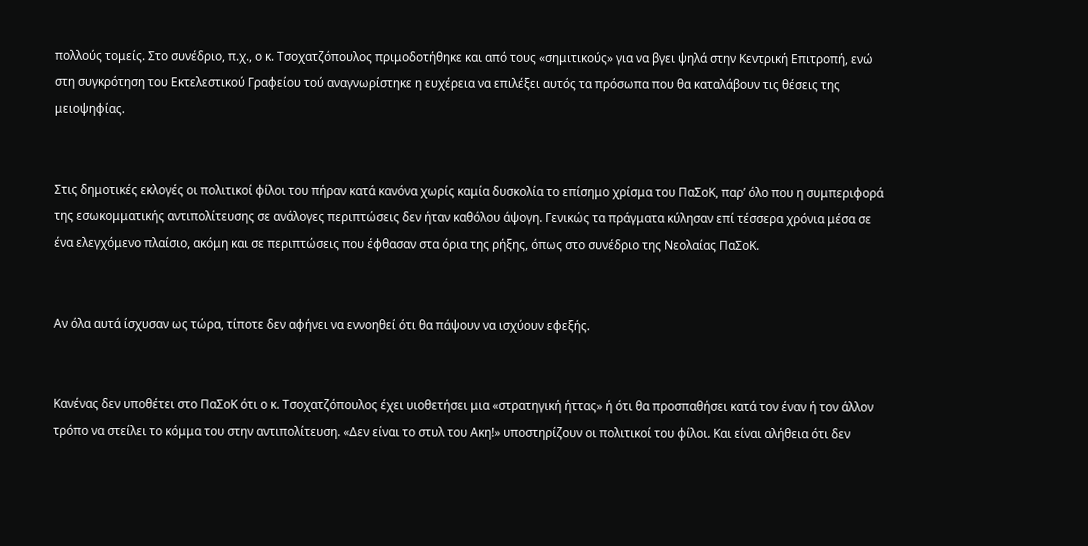πολλούς τομείς. Στο συνέδριο, π.χ., ο κ. Τσοχατζόπουλος πριμοδοτήθηκε και από τους «σημιτικούς» για να βγει ψηλά στην Κεντρική Επιτροπή, ενώ στη συγκρότηση του Εκτελεστικού Γραφείου τού αναγνωρίστηκε η ευχέρεια να επιλέξει αυτός τα πρόσωπα που θα καταλάβουν τις θέσεις της μειοψηφίας.


Στις δημοτικές εκλογές οι πολιτικοί φίλοι του πήραν κατά κανόνα χωρίς καμία δυσκολία το επίσημο χρίσμα του ΠαΣοΚ, παρ’ όλο που η συμπεριφορά της εσωκομματικής αντιπολίτευσης σε ανάλογες περιπτώσεις δεν ήταν καθόλου άψογη. Γενικώς τα πράγματα κύλησαν επί τέσσερα χρόνια μέσα σε ένα ελεγχόμενο πλαίσιο, ακόμη και σε περιπτώσεις που έφθασαν στα όρια της ρήξης, όπως στο συνέδριο της Νεολαίας ΠαΣοΚ.


Αν όλα αυτά ίσχυσαν ως τώρα, τίποτε δεν αφήνει να εννοηθεί ότι θα πάψουν να ισχύουν εφεξής.


Κανένας δεν υποθέτει στο ΠαΣοΚ ότι ο κ. Τσοχατζόπουλος έχει υιοθετήσει μια «στρατηγική ήττας» ή ότι θα προσπαθήσει κατά τον έναν ή τον άλλον τρόπο να στείλει το κόμμα του στην αντιπολίτευση. «Δεν είναι το στυλ του Ακη!» υποστηρίζουν οι πολιτικοί του φίλοι. Και είναι αλήθεια ότι δεν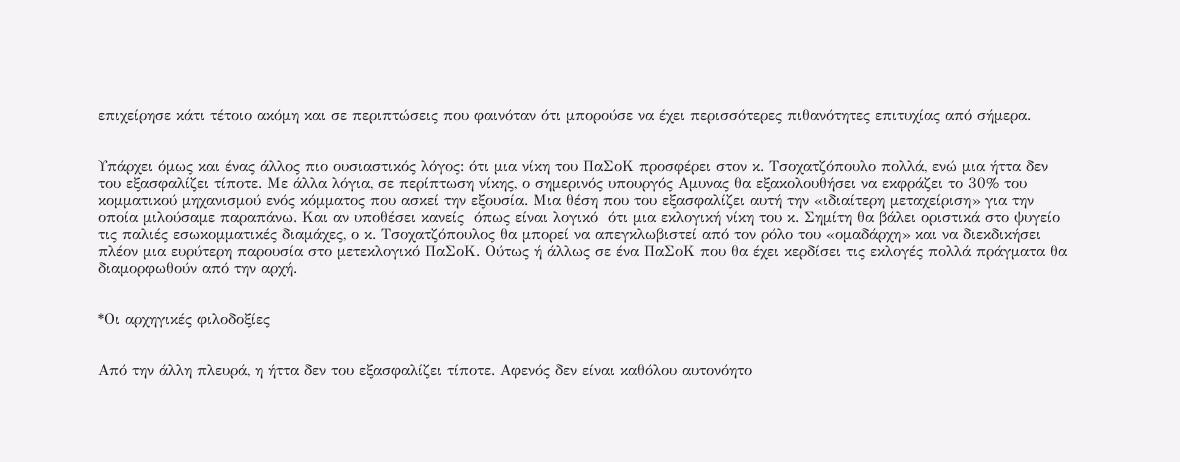επιχείρησε κάτι τέτοιο ακόμη και σε περιπτώσεις που φαινόταν ότι μπορούσε να έχει περισσότερες πιθανότητες επιτυχίας από σήμερα.


Υπάρχει όμως και ένας άλλος πιο ουσιαστικός λόγος: ότι μια νίκη του ΠαΣοΚ προσφέρει στον κ. Τσοχατζόπουλο πολλά, ενώ μια ήττα δεν του εξασφαλίζει τίποτε. Με άλλα λόγια, σε περίπτωση νίκης, ο σημερινός υπουργός Αμυνας θα εξακολουθήσει να εκφράζει το 30% του κομματικού μηχανισμού ενός κόμματος που ασκεί την εξουσία. Μια θέση που του εξασφαλίζει αυτή την «ιδιαίτερη μεταχείριση» για την οποία μιλούσαμε παραπάνω. Και αν υποθέσει κανείς  όπως είναι λογικό  ότι μια εκλογική νίκη του κ. Σημίτη θα βάλει οριστικά στο ψυγείο τις παλιές εσωκομματικές διαμάχες, ο κ. Τσοχατζόπουλος θα μπορεί να απεγκλωβιστεί από τον ρόλο του «ομαδάρχη» και να διεκδικήσει πλέον μια ευρύτερη παρουσία στο μετεκλογικό ΠαΣοΚ. Ούτως ή άλλως σε ένα ΠαΣοΚ που θα έχει κερδίσει τις εκλογές πολλά πράγματα θα διαμορφωθούν από την αρχή.


*Οι αρχηγικές φιλοδοξίες


Από την άλλη πλευρά, η ήττα δεν του εξασφαλίζει τίποτε. Αφενός δεν είναι καθόλου αυτονόητο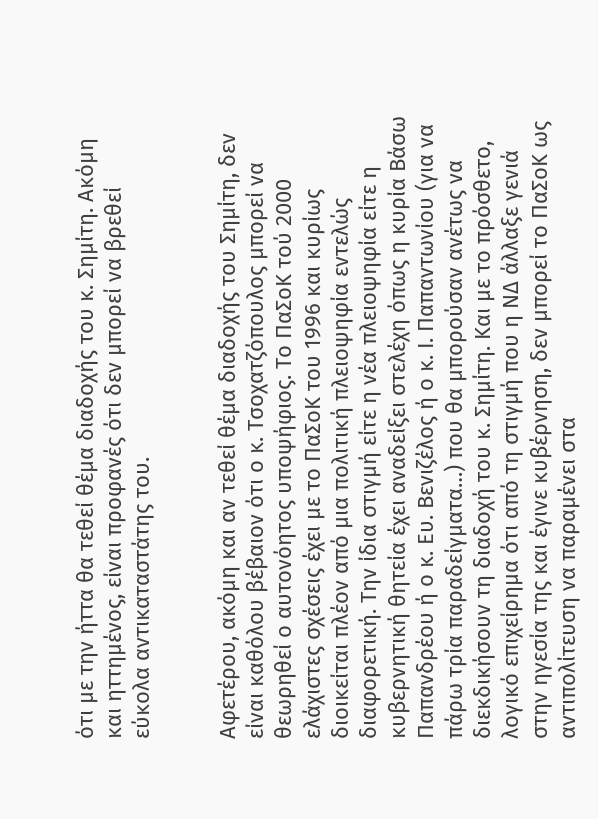ότι με την ήττα θα τεθεί θέμα διαδοχής του κ. Σημίτη. Ακόμη και ηττημένος, είναι προφανές ότι δεν μπορεί να βρεθεί εύκολα αντικαταστάτης του.


Αφετέρου, ακόμη και αν τεθεί θέμα διαδοχής του Σημίτη, δεν είναι καθόλου βέβαιον ότι ο κ. Τσοχατζόπουλος μπορεί να θεωρηθεί ο αυτονόητος υποψήφιος. Το ΠαΣοΚ τού 2000 ελάχιστες σχέσεις έχει με το ΠαΣοΚ του 1996 και κυρίως διοικείται πλέον από μια πολιτική πλειοψηφία εντελώς διαφορετική. Την ίδια στιγμή είτε η νέα πλειοψηφία είτε η κυβερνητική θητεία έχει αναδείξει στελέχη όπως η κυρία Βάσω Παπανδρέου ή ο κ. Ευ. Βενιζέλος ή ο κ. Ι. Παπαντωνίου (για να πάρω τρία παραδείγματα…) που θα μπορούσαν ανέτως να διεκδικήσουν τη διαδοχή του κ. Σημίτη. Και με το πρόσθετο, λογικό επιχείρημα ότι από τη στιγμή που η ΝΔ άλλαξε γενιά στην ηγεσία της και έγινε κυβέρνηση, δεν μπορεί το ΠαΣοΚ ως αντιπολίτευση να παραμένει στα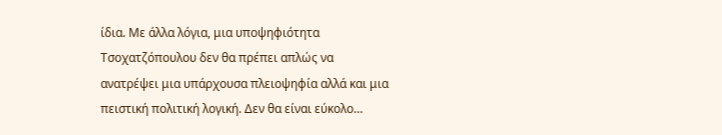ίδια. Με άλλα λόγια, μια υποψηφιότητα Τσοχατζόπουλου δεν θα πρέπει απλώς να ανατρέψει μια υπάρχουσα πλειοψηφία αλλά και μια πειστική πολιτική λογική. Δεν θα είναι εύκολο…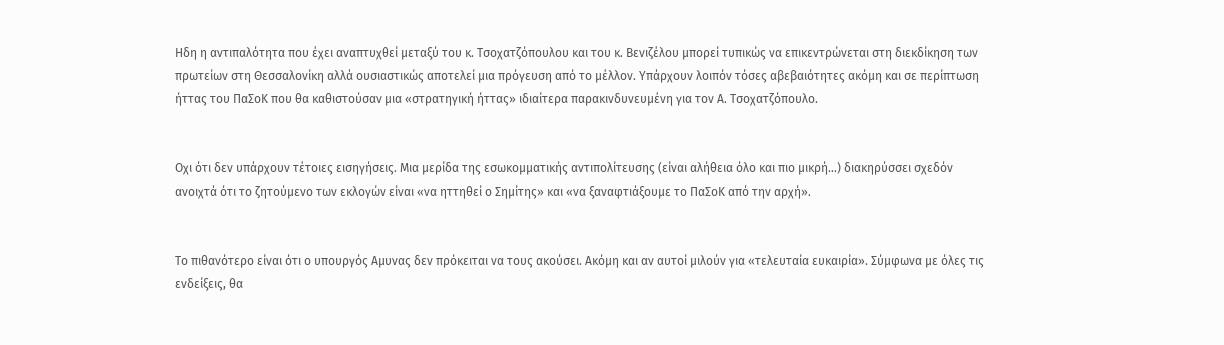Ηδη η αντιπαλότητα που έχει αναπτυχθεί μεταξύ του κ. Τσοχατζόπουλου και του κ. Βενιζέλου μπορεί τυπικώς να επικεντρώνεται στη διεκδίκηση των πρωτείων στη Θεσσαλονίκη αλλά ουσιαστικώς αποτελεί μια πρόγευση από το μέλλον. Υπάρχουν λοιπόν τόσες αβεβαιότητες ακόμη και σε περίπτωση ήττας του ΠαΣοΚ που θα καθιστούσαν μια «στρατηγική ήττας» ιδιαίτερα παρακινδυνευμένη για τον Α. Τσοχατζόπουλο.


Οχι ότι δεν υπάρχουν τέτοιες εισηγήσεις. Μια μερίδα της εσωκομματικής αντιπολίτευσης (είναι αλήθεια όλο και πιο μικρή…) διακηρύσσει σχεδόν ανοιχτά ότι το ζητούμενο των εκλογών είναι «να ηττηθεί ο Σημίτης» και «να ξαναφτιάξουμε το ΠαΣοΚ από την αρχή».


Το πιθανότερο είναι ότι ο υπουργός Αμυνας δεν πρόκειται να τους ακούσει. Ακόμη και αν αυτοί μιλούν για «τελευταία ευκαιρία». Σύμφωνα με όλες τις ενδείξεις, θα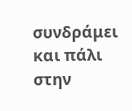συνδράμει και πάλι στην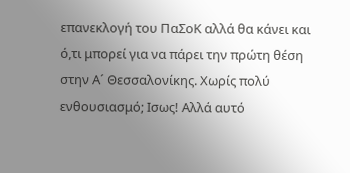επανεκλογή του ΠαΣοΚ αλλά θα κάνει και ό,τι μπορεί για να πάρει την πρώτη θέση στην Α´ Θεσσαλονίκης. Χωρίς πολύ ενθουσιασμό; Ισως! Αλλά αυτό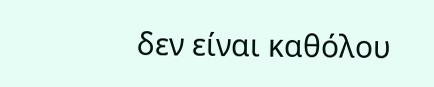δεν είναι καθόλου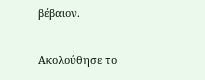βέβαιον.

Ακολούθησε το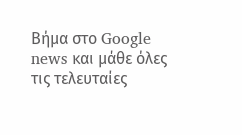Βήμα στο Google news και μάθε όλες τις τελευταίες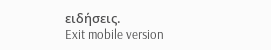ειδήσεις.
Exit mobile version